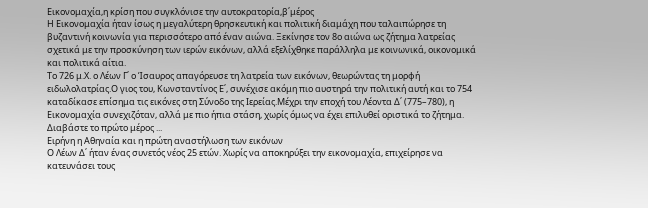Εικονομαχία,η κρίση που συγκλόνισε την αυτοκρατορία,β΄μέρος
Η Εικονομαχία ήταν ίσως η μεγαλύτερη θρησκευτική και πολιτική διαμάχη που ταλαιπώρησε τη βυζαντινή κοινωνία για περισσότερο από έναν αιώνα. Ξεκίνησε τον 8ο αιώνα ως ζήτημα λατρείας σχετικά με την προσκύνηση των ιερών εικόνων, αλλά εξελίχθηκε παράλληλα με κοινωνικά, οικονομικά και πολιτικά αίτια.
Το 726 μ.Χ. ο Λέων Γ΄ ο Ίσαυρος απαγόρευσε τη λατρεία των εικόνων, θεωρώντας τη μορφή ειδωλολατρίας.Ο γιος του, Κωνσταντίνος Ε΄, συνέχισε ακόμη πιο αυστηρά την πολιτική αυτή και το 754 καταδίκασε επίσημα τις εικόνες στη Σύνοδο της Ιερείας.Μέχρι την εποχή του Λέοντα Δ΄ (775–780), η Εικονομαχία συνεχιζόταν, αλλά με πιο ήπια στάση, χωρίς όμως να έχει επιλυθεί οριστικά το ζήτημα.
Διαβάστε το πρώτο μέρος ...
Ειρήνη η Αθηναία και η πρώτη αναστήλωση των εικόνων
Ο Λέων Δ΄ ήταν ένας συνετός νέος 25 ετών. Χωρίς να αποκηρύξει την εικονομαχία, επιχείρησε να κατευνάσει τους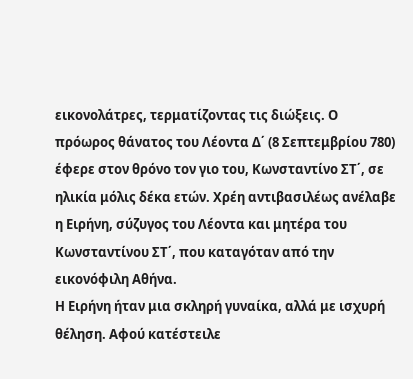εικονολάτρες, τερματίζοντας τις διώξεις. Ο πρόωρος θάνατος του Λέοντα Δ΄ (8 Σεπτεμβρίου 780) έφερε στον θρόνο τον γιο του, Κωνσταντίνο ΣΤ΄, σε ηλικία μόλις δέκα ετών. Χρέη αντιβασιλέως ανέλαβε η Ειρήνη, σύζυγος του Λέοντα και μητέρα του Κωνσταντίνου ΣΤ΄, που καταγόταν από την εικονόφιλη Αθήνα.
Η Ειρήνη ήταν μια σκληρή γυναίκα, αλλά με ισχυρή θέληση. Αφού κατέστειλε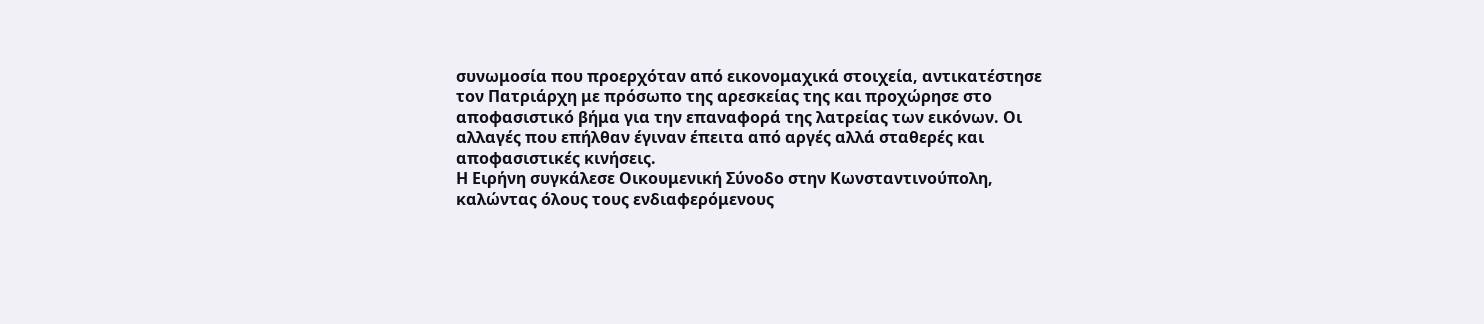συνωμοσία που προερχόταν από εικονομαχικά στοιχεία, αντικατέστησε τον Πατριάρχη με πρόσωπο της αρεσκείας της και προχώρησε στο αποφασιστικό βήμα για την επαναφορά της λατρείας των εικόνων. Οι αλλαγές που επήλθαν έγιναν έπειτα από αργές αλλά σταθερές και αποφασιστικές κινήσεις.
Η Ειρήνη συγκάλεσε Οικουμενική Σύνοδο στην Κωνσταντινούπολη, καλώντας όλους τους ενδιαφερόμενους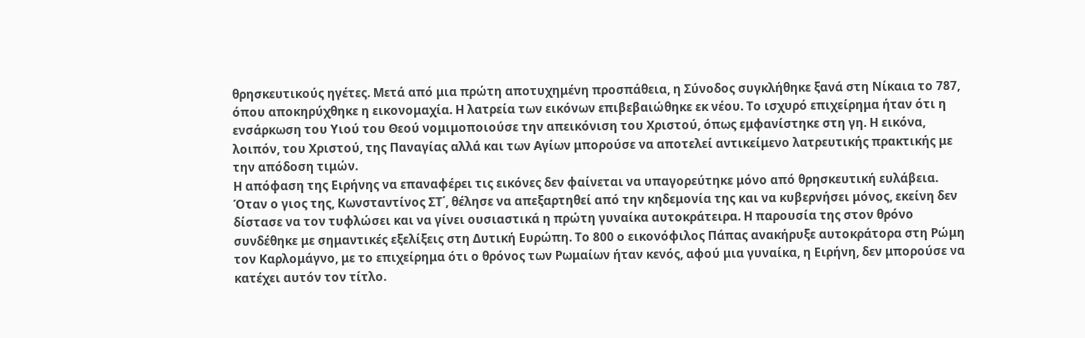θρησκευτικούς ηγέτες. Μετά από μια πρώτη αποτυχημένη προσπάθεια, η Σύνοδος συγκλήθηκε ξανά στη Νίκαια το 787, όπου αποκηρύχθηκε η εικονομαχία. Η λατρεία των εικόνων επιβεβαιώθηκε εκ νέου. Το ισχυρό επιχείρημα ήταν ότι η ενσάρκωση του Υιού του Θεού νομιμοποιούσε την απεικόνιση του Χριστού, όπως εμφανίστηκε στη γη. Η εικόνα, λοιπόν, του Χριστού, της Παναγίας αλλά και των Αγίων μπορούσε να αποτελεί αντικείμενο λατρευτικής πρακτικής με την απόδοση τιμών.
Η απόφαση της Ειρήνης να επαναφέρει τις εικόνες δεν φαίνεται να υπαγορεύτηκε μόνο από θρησκευτική ευλάβεια. Όταν ο γιος της, Κωνσταντίνος ΣΤ΄, θέλησε να απεξαρτηθεί από την κηδεμονία της και να κυβερνήσει μόνος, εκείνη δεν δίστασε να τον τυφλώσει και να γίνει ουσιαστικά η πρώτη γυναίκα αυτοκράτειρα. Η παρουσία της στον θρόνο συνδέθηκε με σημαντικές εξελίξεις στη Δυτική Ευρώπη. Το 800 ο εικονόφιλος Πάπας ανακήρυξε αυτοκράτορα στη Ρώμη τον Καρλομάγνο, με το επιχείρημα ότι ο θρόνος των Ρωμαίων ήταν κενός, αφού μια γυναίκα, η Ειρήνη, δεν μπορούσε να κατέχει αυτόν τον τίτλο.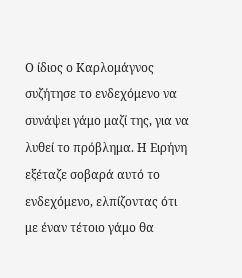Ο ίδιος ο Καρλομάγνος συζήτησε το ενδεχόμενο να συνάψει γάμο μαζί της, για να λυθεί το πρόβλημα. Η Ειρήνη εξέταζε σοβαρά αυτό το ενδεχόμενο, ελπίζοντας ότι με έναν τέτοιο γάμο θα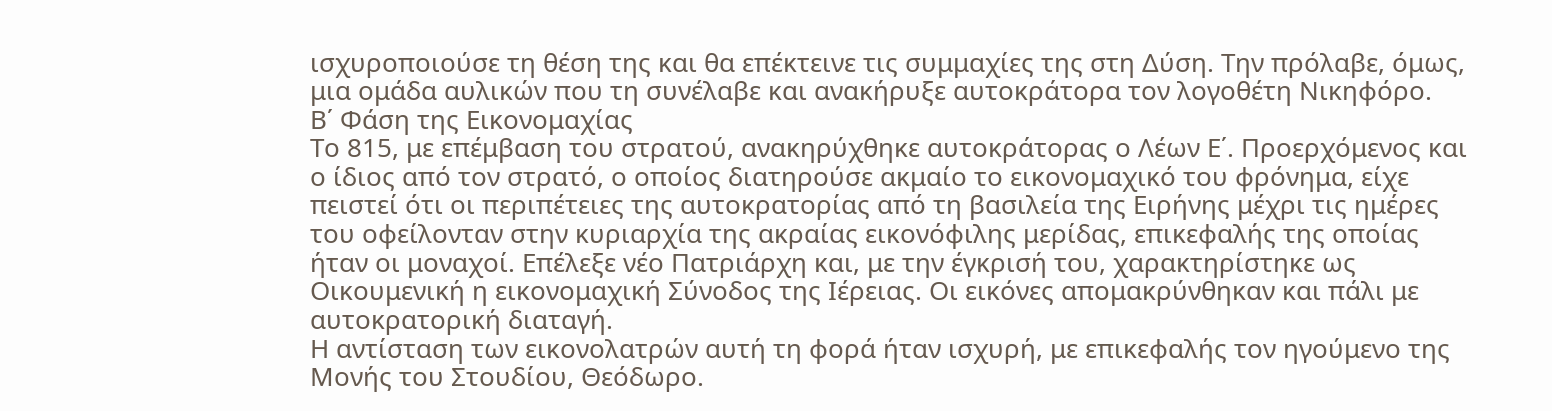ισχυροποιούσε τη θέση της και θα επέκτεινε τις συμμαχίες της στη Δύση. Την πρόλαβε, όμως, μια ομάδα αυλικών που τη συνέλαβε και ανακήρυξε αυτοκράτορα τον λογοθέτη Νικηφόρο.
Β΄ Φάση της Εικονομαχίας
Το 815, με επέμβαση του στρατού, ανακηρύχθηκε αυτοκράτορας ο Λέων Ε΄. Προερχόμενος και ο ίδιος από τον στρατό, ο οποίος διατηρούσε ακμαίο το εικονομαχικό του φρόνημα, είχε πειστεί ότι οι περιπέτειες της αυτοκρατορίας από τη βασιλεία της Ειρήνης μέχρι τις ημέρες του οφείλονταν στην κυριαρχία της ακραίας εικονόφιλης μερίδας, επικεφαλής της οποίας ήταν οι μοναχοί. Επέλεξε νέο Πατριάρχη και, με την έγκρισή του, χαρακτηρίστηκε ως Οικουμενική η εικονομαχική Σύνοδος της Ιέρειας. Οι εικόνες απομακρύνθηκαν και πάλι με αυτοκρατορική διαταγή.
Η αντίσταση των εικονολατρών αυτή τη φορά ήταν ισχυρή, με επικεφαλής τον ηγούμενο της Μονής του Στουδίου, Θεόδωρο.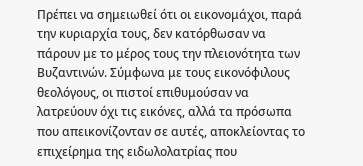Πρέπει να σημειωθεί ότι οι εικονομάχοι, παρά την κυριαρχία τους, δεν κατόρθωσαν να πάρουν με το μέρος τους την πλειονότητα των Βυζαντινών. Σύμφωνα με τους εικονόφιλους θεολόγους, οι πιστοί επιθυμούσαν να λατρεύουν όχι τις εικόνες, αλλά τα πρόσωπα που απεικονίζονταν σε αυτές, αποκλείοντας το επιχείρημα της ειδωλολατρίας που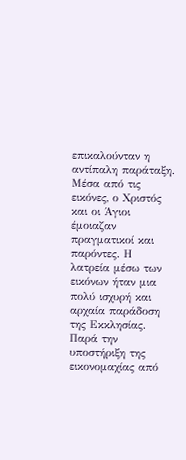επικαλούνταν η αντίπαλη παράταξη. Μέσα από τις εικόνες, ο Χριστός και οι Άγιοι έμοιαζαν πραγματικοί και παρόντες. Η λατρεία μέσω των εικόνων ήταν μια πολύ ισχυρή και αρχαία παράδοση της Εκκλησίας.
Παρά την υποστήριξη της εικονομαχίας από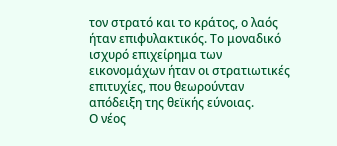τον στρατό και το κράτος, ο λαός ήταν επιφυλακτικός. Το μοναδικό ισχυρό επιχείρημα των εικονομάχων ήταν οι στρατιωτικές επιτυχίες, που θεωρούνταν απόδειξη της θεϊκής εύνοιας.
Ο νέος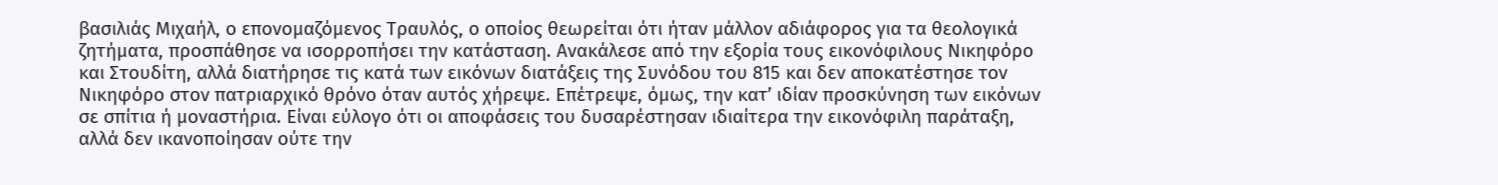βασιλιάς Μιχαήλ, ο επονομαζόμενος Τραυλός, ο οποίος θεωρείται ότι ήταν μάλλον αδιάφορος για τα θεολογικά ζητήματα, προσπάθησε να ισορροπήσει την κατάσταση. Ανακάλεσε από την εξορία τους εικονόφιλους Νικηφόρο και Στουδίτη, αλλά διατήρησε τις κατά των εικόνων διατάξεις της Συνόδου του 815 και δεν αποκατέστησε τον Νικηφόρο στον πατριαρχικό θρόνο όταν αυτός χήρεψε. Επέτρεψε, όμως, την κατ’ ιδίαν προσκύνηση των εικόνων σε σπίτια ή μοναστήρια. Είναι εύλογο ότι οι αποφάσεις του δυσαρέστησαν ιδιαίτερα την εικονόφιλη παράταξη, αλλά δεν ικανοποίησαν ούτε την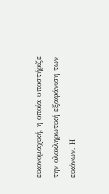εικονομαχική, η οποία υποστήριζε την ολοκληρωτική εξαφάνιση των εικόνων. Η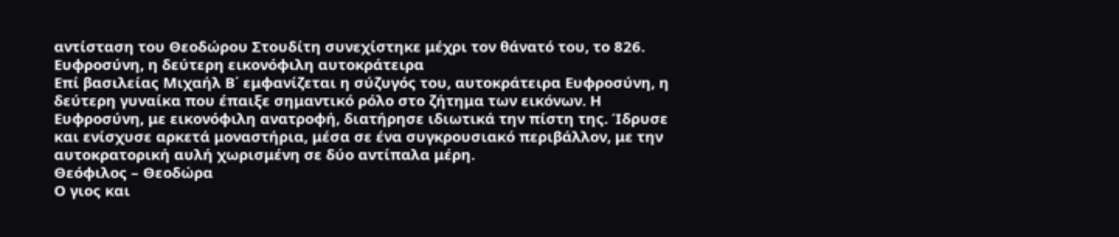αντίσταση του Θεοδώρου Στουδίτη συνεχίστηκε μέχρι τον θάνατό του, το 826.
Ευφροσύνη, η δεύτερη εικονόφιλη αυτοκράτειρα
Επί βασιλείας Μιχαήλ Β΄ εμφανίζεται η σύζυγός του, αυτοκράτειρα Ευφροσύνη, η δεύτερη γυναίκα που έπαιξε σημαντικό ρόλο στο ζήτημα των εικόνων. Η Ευφροσύνη, με εικονόφιλη ανατροφή, διατήρησε ιδιωτικά την πίστη της. Ίδρυσε και ενίσχυσε αρκετά μοναστήρια, μέσα σε ένα συγκρουσιακό περιβάλλον, με την αυτοκρατορική αυλή χωρισμένη σε δύο αντίπαλα μέρη.
Θεόφιλος – Θεοδώρα
Ο γιος και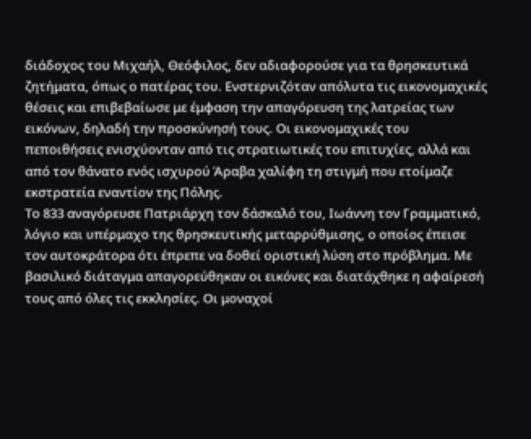διάδοχος του Μιχαήλ, Θεόφιλος, δεν αδιαφορούσε για τα θρησκευτικά ζητήματα, όπως ο πατέρας του. Ενστερνιζόταν απόλυτα τις εικονομαχικές θέσεις και επιβεβαίωσε με έμφαση την απαγόρευση της λατρείας των εικόνων, δηλαδή την προσκύνησή τους. Οι εικονομαχικές του πεποιθήσεις ενισχύονταν από τις στρατιωτικές του επιτυχίες, αλλά και από τον θάνατο ενός ισχυρού Άραβα χαλίφη τη στιγμή που ετοίμαζε εκστρατεία εναντίον της Πόλης.
Το 833 αναγόρευσε Πατριάρχη τον δάσκαλό του, Ιωάννη τον Γραμματικό, λόγιο και υπέρμαχο της θρησκευτικής μεταρρύθμισης, ο οποίος έπεισε τον αυτοκράτορα ότι έπρεπε να δοθεί οριστική λύση στο πρόβλημα. Με βασιλικό διάταγμα απαγορεύθηκαν οι εικόνες και διατάχθηκε η αφαίρεσή τους από όλες τις εκκλησίες. Οι μοναχοί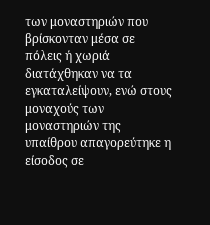των μοναστηριών που βρίσκονταν μέσα σε πόλεις ή χωριά διατάχθηκαν να τα εγκαταλείψουν, ενώ στους μοναχούς των μοναστηριών της υπαίθρου απαγορεύτηκε η είσοδος σε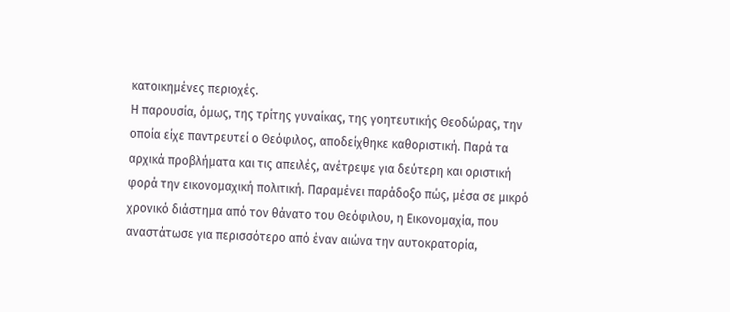κατοικημένες περιοχές.
Η παρουσία, όμως, της τρίτης γυναίκας, της γοητευτικής Θεοδώρας, την οποία είχε παντρευτεί ο Θεόφιλος, αποδείχθηκε καθοριστική. Παρά τα αρχικά προβλήματα και τις απειλές, ανέτρεψε για δεύτερη και οριστική φορά την εικονομαχική πολιτική. Παραμένει παράδοξο πώς, μέσα σε μικρό χρονικό διάστημα από τον θάνατο του Θεόφιλου, η Εικονομαχία, που αναστάτωσε για περισσότερο από έναν αιώνα την αυτοκρατορία,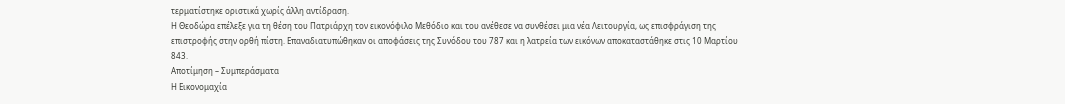τερματίστηκε οριστικά χωρίς άλλη αντίδραση.
Η Θεοδώρα επέλεξε για τη θέση του Πατριάρχη τον εικονόφιλο Μεθόδιο και του ανέθεσε να συνθέσει μια νέα Λειτουργία, ως επισφράγιση της επιστροφής στην ορθή πίστη. Επαναδιατυπώθηκαν οι αποφάσεις της Συνόδου του 787 και η λατρεία των εικόνων αποκαταστάθηκε στις 10 Μαρτίου 843.
Αποτίμηση – Συμπεράσματα
Η Εικονομαχία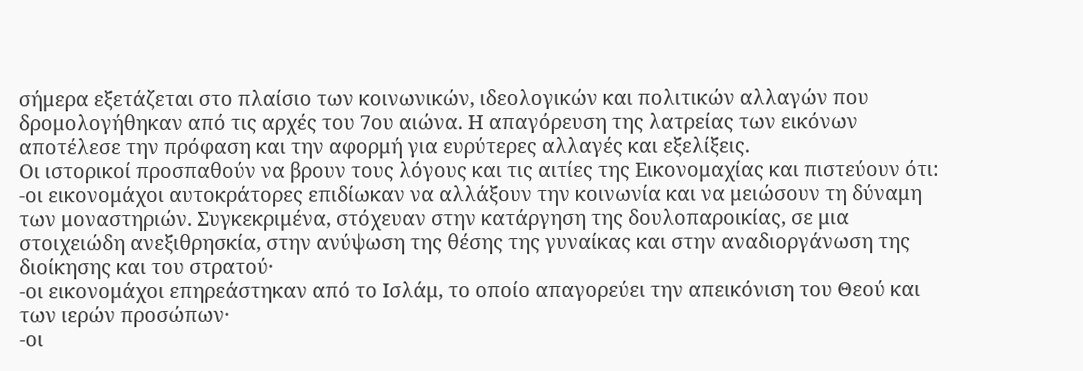σήμερα εξετάζεται στο πλαίσιο των κοινωνικών, ιδεολογικών και πολιτικών αλλαγών που δρομολογήθηκαν από τις αρχές του 7ου αιώνα. Η απαγόρευση της λατρείας των εικόνων αποτέλεσε την πρόφαση και την αφορμή για ευρύτερες αλλαγές και εξελίξεις.
Οι ιστορικοί προσπαθούν να βρουν τους λόγους και τις αιτίες της Εικονομαχίας και πιστεύουν ότι:
-οι εικονομάχοι αυτοκράτορες επιδίωκαν να αλλάξουν την κοινωνία και να μειώσουν τη δύναμη των μοναστηριών. Συγκεκριμένα, στόχευαν στην κατάργηση της δουλοπαροικίας, σε μια στοιχειώδη ανεξιθρησκία, στην ανύψωση της θέσης της γυναίκας και στην αναδιοργάνωση της διοίκησης και του στρατού·
-οι εικονομάχοι επηρεάστηκαν από το Ισλάμ, το οποίο απαγορεύει την απεικόνιση του Θεού και των ιερών προσώπων·
-οι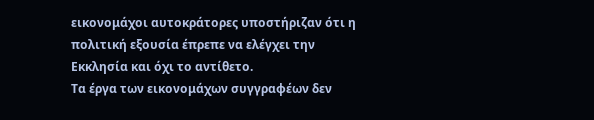εικονομάχοι αυτοκράτορες υποστήριζαν ότι η πολιτική εξουσία έπρεπε να ελέγχει την Εκκλησία και όχι το αντίθετο.
Τα έργα των εικονομάχων συγγραφέων δεν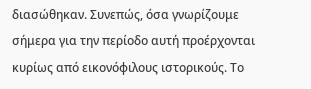διασώθηκαν. Συνεπώς, όσα γνωρίζουμε σήμερα για την περίοδο αυτή προέρχονται κυρίως από εικονόφιλους ιστορικούς. Το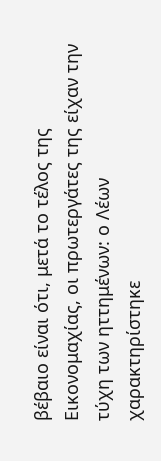βέβαιο είναι ότι, μετά το τέλος της Εικονομαχίας, οι πρωτεργάτες της είχαν την τύχη των ηττημένων: ο Λέων χαρακτηρίστηκε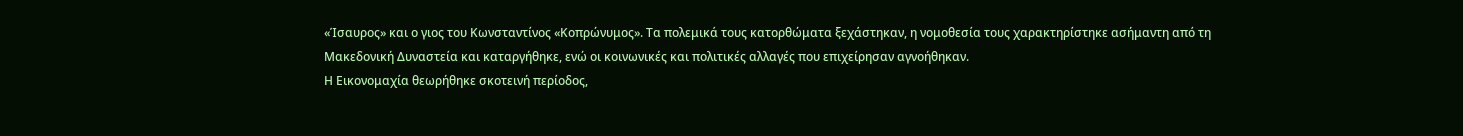«Ίσαυρος» και ο γιος του Κωνσταντίνος «Κοπρώνυμος». Τα πολεμικά τους κατορθώματα ξεχάστηκαν, η νομοθεσία τους χαρακτηρίστηκε ασήμαντη από τη Μακεδονική Δυναστεία και καταργήθηκε, ενώ οι κοινωνικές και πολιτικές αλλαγές που επιχείρησαν αγνοήθηκαν.
Η Εικονομαχία θεωρήθηκε σκοτεινή περίοδος,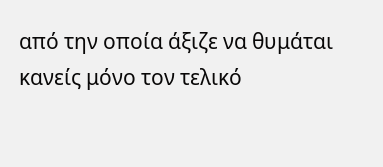από την οποία άξιζε να θυμάται κανείς μόνο τον τελικό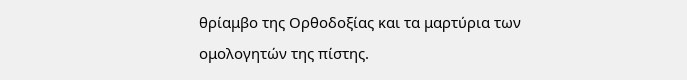θρίαμβο της Ορθοδοξίας και τα μαρτύρια των ομολογητών της πίστης.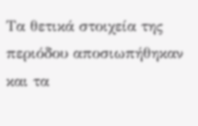Τα θετικά στοιχεία της περιόδου αποσιωπήθηκαν και τα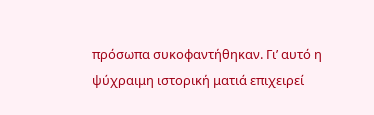πρόσωπα συκοφαντήθηκαν. Γι’ αυτό η ψύχραιμη ιστορική ματιά επιχειρεί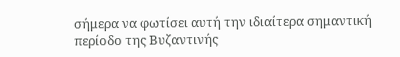σήμερα να φωτίσει αυτή την ιδιαίτερα σημαντική περίοδο της Βυζαντινής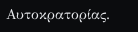Αυτοκρατορίας.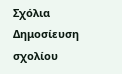Σχόλια
Δημοσίευση σχολίου